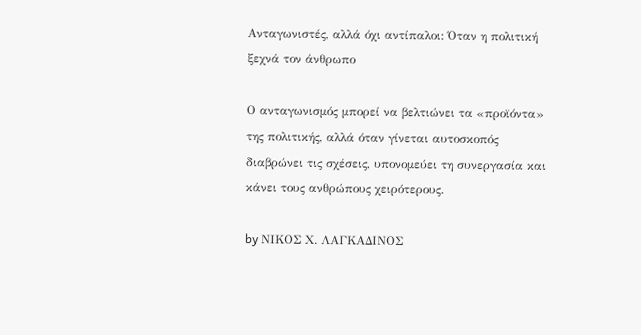Ανταγωνιστές, αλλά όχι αντίπαλοι: Όταν η πολιτική ξεχνά τον άνθρωπο

Ο ανταγωνισμός μπορεί να βελτιώνει τα «προϊόντα» της πολιτικής, αλλά όταν γίνεται αυτοσκοπός διαβρώνει τις σχέσεις, υπονομεύει τη συνεργασία και κάνει τους ανθρώπους χειρότερους.

by ΝΙΚΟΣ Χ. ΛΑΓΚΑΔΙΝΟΣ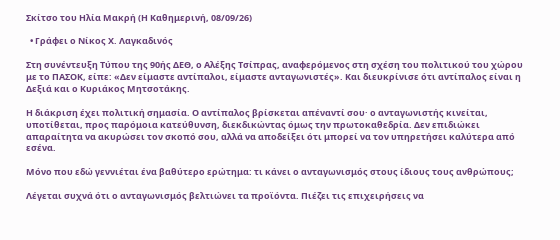Σκίτσο του Ηλία Μακρή (Η Καθημερινή, 08/09/26)

  • Γράφει ο Νίκος Χ. Λαγκαδινός

Στη συνέντευξη Τύπου της 90ής ΔΕΘ, ο Αλέξης Τσίπρας, αναφερόμενος στη σχέση του πολιτικού του χώρου με το ΠΑΣΟΚ, είπε: «Δεν είμαστε αντίπαλοι, είμαστε ανταγωνιστές». Και διευκρίνισε ότι αντίπαλος είναι η Δεξιά και ο Κυριάκος Μητσοτάκης.

Η διάκριση έχει πολιτική σημασία. Ο αντίπαλος βρίσκεται απέναντί σου· ο ανταγωνιστής κινείται, υποτίθεται, προς παρόμοια κατεύθυνση, διεκδικώντας όμως την πρωτοκαθεδρία. Δεν επιδιώκει απαραίτητα να ακυρώσει τον σκοπό σου, αλλά να αποδείξει ότι μπορεί να τον υπηρετήσει καλύτερα από εσένα.

Μόνο που εδώ γεννιέται ένα βαθύτερο ερώτημα: τι κάνει ο ανταγωνισμός στους ίδιους τους ανθρώπους;

Λέγεται συχνά ότι ο ανταγωνισμός βελτιώνει τα προϊόντα. Πιέζει τις επιχειρήσεις να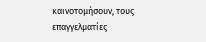καινοτομήσουν, τους επαγγελματίες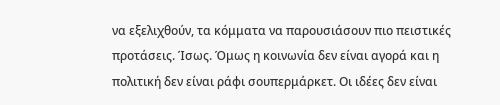να εξελιχθούν, τα κόμματα να παρουσιάσουν πιο πειστικές προτάσεις. Ίσως. Όμως η κοινωνία δεν είναι αγορά και η πολιτική δεν είναι ράφι σουπερμάρκετ. Οι ιδέες δεν είναι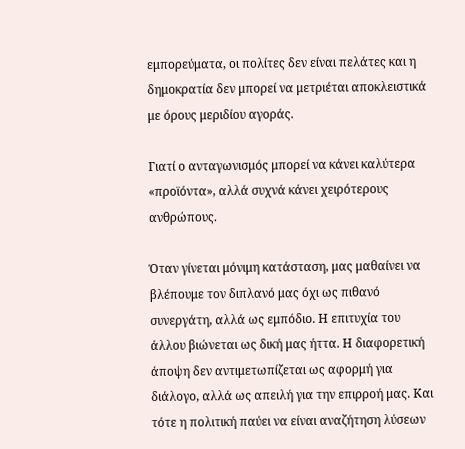εμπορεύματα, οι πολίτες δεν είναι πελάτες και η δημοκρατία δεν μπορεί να μετριέται αποκλειστικά με όρους μεριδίου αγοράς.

Γιατί ο ανταγωνισμός μπορεί να κάνει καλύτερα «προϊόντα», αλλά συχνά κάνει χειρότερους ανθρώπους.

Όταν γίνεται μόνιμη κατάσταση, μας μαθαίνει να βλέπουμε τον διπλανό μας όχι ως πιθανό συνεργάτη, αλλά ως εμπόδιο. Η επιτυχία του άλλου βιώνεται ως δική μας ήττα. Η διαφορετική άποψη δεν αντιμετωπίζεται ως αφορμή για διάλογο, αλλά ως απειλή για την επιρροή μας. Και τότε η πολιτική παύει να είναι αναζήτηση λύσεων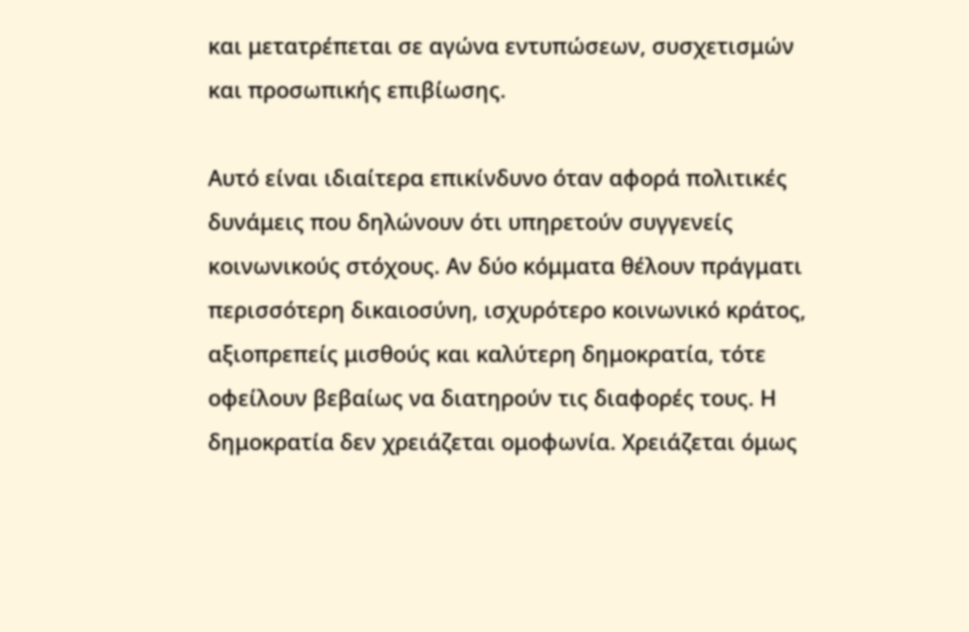και μετατρέπεται σε αγώνα εντυπώσεων, συσχετισμών και προσωπικής επιβίωσης.

Αυτό είναι ιδιαίτερα επικίνδυνο όταν αφορά πολιτικές δυνάμεις που δηλώνουν ότι υπηρετούν συγγενείς κοινωνικούς στόχους. Αν δύο κόμματα θέλουν πράγματι περισσότερη δικαιοσύνη, ισχυρότερο κοινωνικό κράτος, αξιοπρεπείς μισθούς και καλύτερη δημοκρατία, τότε οφείλουν βεβαίως να διατηρούν τις διαφορές τους. Η δημοκρατία δεν χρειάζεται ομοφωνία. Χρειάζεται όμως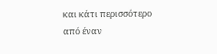και κάτι περισσότερο από έναν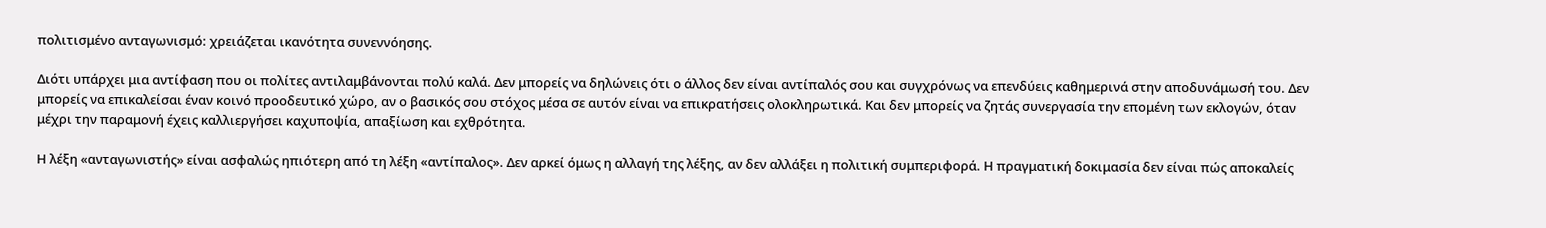πολιτισμένο ανταγωνισμό: χρειάζεται ικανότητα συνεννόησης.

Διότι υπάρχει μια αντίφαση που οι πολίτες αντιλαμβάνονται πολύ καλά. Δεν μπορείς να δηλώνεις ότι ο άλλος δεν είναι αντίπαλός σου και συγχρόνως να επενδύεις καθημερινά στην αποδυνάμωσή του. Δεν μπορείς να επικαλείσαι έναν κοινό προοδευτικό χώρο, αν ο βασικός σου στόχος μέσα σε αυτόν είναι να επικρατήσεις ολοκληρωτικά. Και δεν μπορείς να ζητάς συνεργασία την επομένη των εκλογών, όταν μέχρι την παραμονή έχεις καλλιεργήσει καχυποψία, απαξίωση και εχθρότητα.

Η λέξη «ανταγωνιστής» είναι ασφαλώς ηπιότερη από τη λέξη «αντίπαλος». Δεν αρκεί όμως η αλλαγή της λέξης, αν δεν αλλάξει η πολιτική συμπεριφορά. Η πραγματική δοκιμασία δεν είναι πώς αποκαλείς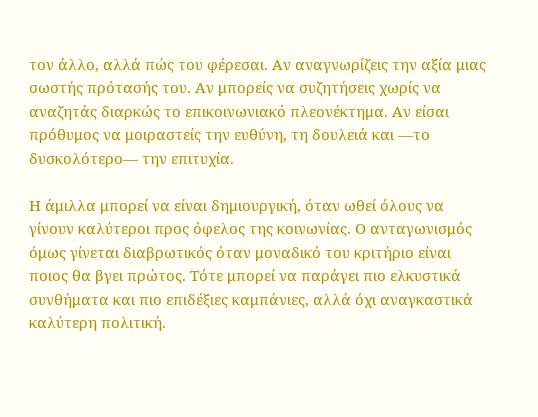τον άλλο, αλλά πώς του φέρεσαι. Αν αναγνωρίζεις την αξία μιας σωστής πρότασής του. Αν μπορείς να συζητήσεις χωρίς να αναζητάς διαρκώς το επικοινωνιακό πλεονέκτημα. Αν είσαι πρόθυμος να μοιραστείς την ευθύνη, τη δουλειά και —το δυσκολότερο— την επιτυχία.

Η άμιλλα μπορεί να είναι δημιουργική, όταν ωθεί όλους να γίνουν καλύτεροι προς όφελος της κοινωνίας. Ο ανταγωνισμός όμως γίνεται διαβρωτικός όταν μοναδικό του κριτήριο είναι ποιος θα βγει πρώτος. Τότε μπορεί να παράγει πιο ελκυστικά συνθήματα και πιο επιδέξιες καμπάνιες, αλλά όχι αναγκαστικά καλύτερη πολιτική.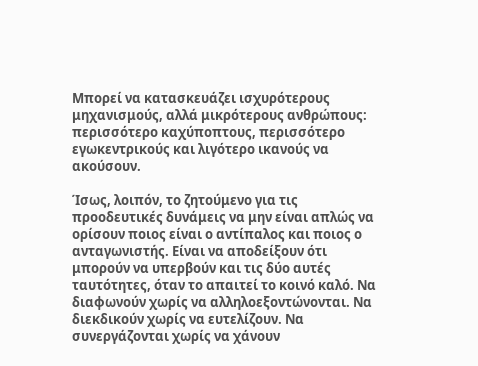Μπορεί να κατασκευάζει ισχυρότερους μηχανισμούς, αλλά μικρότερους ανθρώπους: περισσότερο καχύποπτους, περισσότερο εγωκεντρικούς και λιγότερο ικανούς να ακούσουν.

Ίσως, λοιπόν, το ζητούμενο για τις προοδευτικές δυνάμεις να μην είναι απλώς να ορίσουν ποιος είναι ο αντίπαλος και ποιος ο ανταγωνιστής. Είναι να αποδείξουν ότι μπορούν να υπερβούν και τις δύο αυτές ταυτότητες, όταν το απαιτεί το κοινό καλό. Να διαφωνούν χωρίς να αλληλοεξοντώνονται. Να διεκδικούν χωρίς να ευτελίζουν. Να συνεργάζονται χωρίς να χάνουν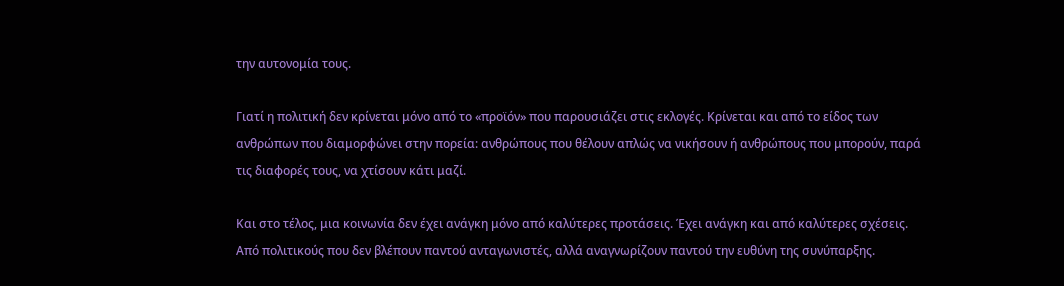την αυτονομία τους.

Γιατί η πολιτική δεν κρίνεται μόνο από το «προϊόν» που παρουσιάζει στις εκλογές. Κρίνεται και από το είδος των ανθρώπων που διαμορφώνει στην πορεία: ανθρώπους που θέλουν απλώς να νικήσουν ή ανθρώπους που μπορούν, παρά τις διαφορές τους, να χτίσουν κάτι μαζί.

Και στο τέλος, μια κοινωνία δεν έχει ανάγκη μόνο από καλύτερες προτάσεις. Έχει ανάγκη και από καλύτερες σχέσεις. Από πολιτικούς που δεν βλέπουν παντού ανταγωνιστές, αλλά αναγνωρίζουν παντού την ευθύνη της συνύπαρξης.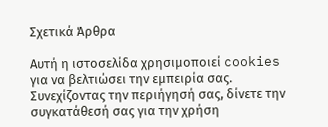Σχετικά Άρθρα

Αυτή η ιστοσελίδα χρησιμοποιεί cookies για να βελτιώσει την εμπειρία σας. Συνεχίζοντας την περιήγησή σας, δίνετε την συγκατάθεσή σας για την χρήση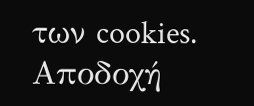των cookies. Aποδοχή